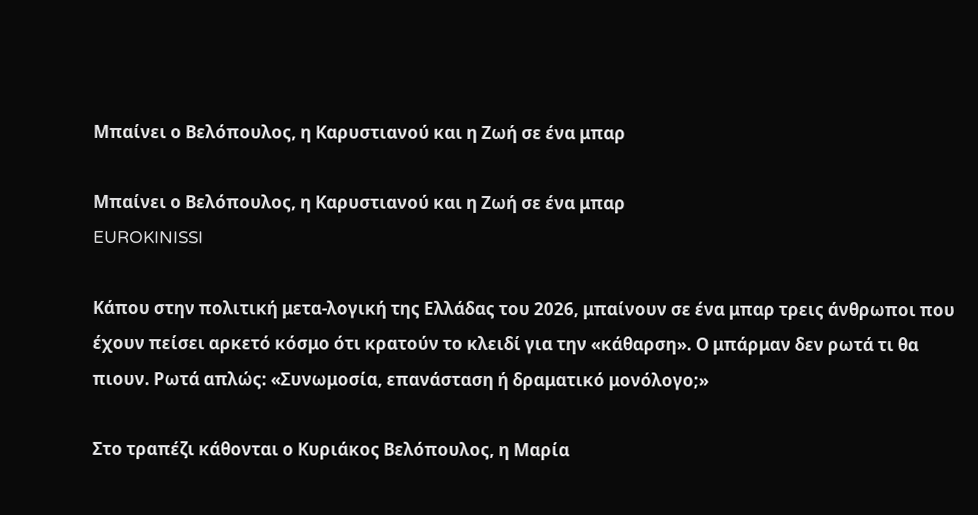Μπαίνει ο Βελόπουλος, η Καρυστιανού και η Ζωή σε ένα μπαρ

Μπαίνει ο Βελόπουλος, η Καρυστιανού και η Ζωή σε ένα μπαρ
EUROKINISSI

Κάπου στην πολιτική μετα-λογική της Ελλάδας του 2026, μπαίνουν σε ένα μπαρ τρεις άνθρωποι που έχουν πείσει αρκετό κόσμο ότι κρατούν το κλειδί για την «κάθαρση». Ο μπάρμαν δεν ρωτά τι θα πιουν. Ρωτά απλώς: «Συνωμοσία, επανάσταση ή δραματικό μονόλογο;»

Στο τραπέζι κάθονται ο Κυριάκος Βελόπουλος, η Μαρία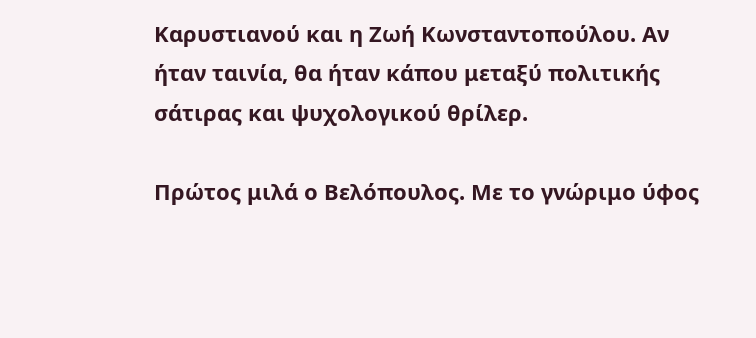Καρυστιανού και η Ζωή Κωνσταντοπούλου. Αν ήταν ταινία, θα ήταν κάπου μεταξύ πολιτικής σάτιρας και ψυχολογικού θρίλερ.

Πρώτος μιλά ο Βελόπουλος. Με το γνώριμο ύφος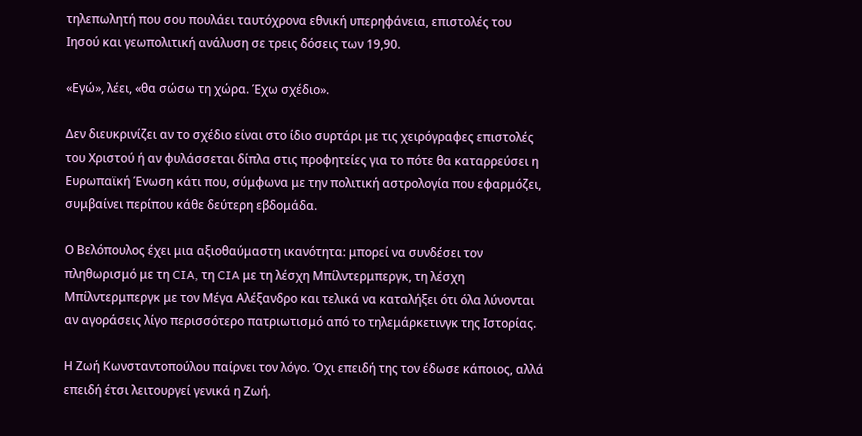τηλεπωλητή που σου πουλάει ταυτόχρονα εθνική υπερηφάνεια, επιστολές του Ιησού και γεωπολιτική ανάλυση σε τρεις δόσεις των 19,90.

«Εγώ», λέει, «θα σώσω τη χώρα. Έχω σχέδιο».

Δεν διευκρινίζει αν το σχέδιο είναι στο ίδιο συρτάρι με τις χειρόγραφες επιστολές του Χριστού ή αν φυλάσσεται δίπλα στις προφητείες για το πότε θα καταρρεύσει η Ευρωπαϊκή Ένωση κάτι που, σύμφωνα με την πολιτική αστρολογία που εφαρμόζει, συμβαίνει περίπου κάθε δεύτερη εβδομάδα.

Ο Βελόπουλος έχει μια αξιοθαύμαστη ικανότητα: μπορεί να συνδέσει τον πληθωρισμό με τη CIA, τη CIA με τη λέσχη Μπίλντερμπεργκ, τη λέσχη Μπίλντερμπεργκ με τον Μέγα Αλέξανδρο και τελικά να καταλήξει ότι όλα λύνονται αν αγοράσεις λίγο περισσότερο πατριωτισμό από το τηλεμάρκετινγκ της Ιστορίας.

Η Ζωή Κωνσταντοπούλου παίρνει τον λόγο. Όχι επειδή της τον έδωσε κάποιος, αλλά επειδή έτσι λειτουργεί γενικά η Ζωή.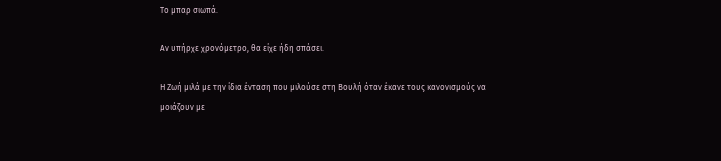Το μπαρ σιωπά.

Αν υπήρχε χρονόμετρο, θα είχε ήδη σπάσει.

Η Ζωή μιλά με την ίδια ένταση που μιλούσε στη Βουλή όταν έκανε τους κανονισμούς να μοιάζουν με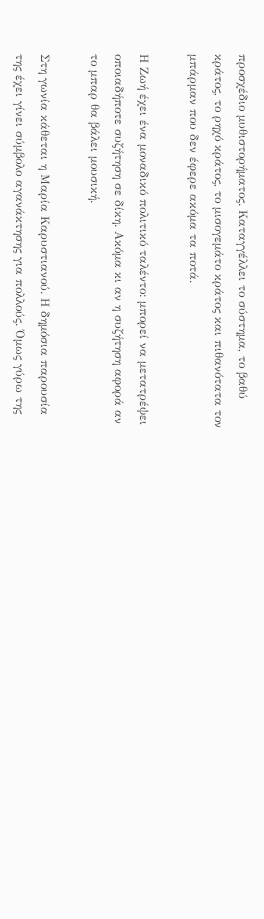προσχέδιο μυθιστορήματος. Καταγγέλλει το σύστημα, το βαθύ κράτος, το ρηχό κράτος, το μισογεμάτο κράτος και πιθανότατα τον μπάρμαν που δεν έφερε ακόμα τα ποτά.

Η Ζωή έχει ένα μοναδικό πολιτικό ταλέντο: μπορεί να μετατρέψει οποιαδήποτε συζήτηση σε δίκη. Ακόμα κι αν η συζήτηση αφορά αν το μπαρ θα βάλει μουσική.

Στη γωνία κάθεται η Μαρία Καρυστιανού. Η δημόσια παρουσία της έχει γίνει σύμβολο αγανάκτησης για πολλούς. Όμως γύρω της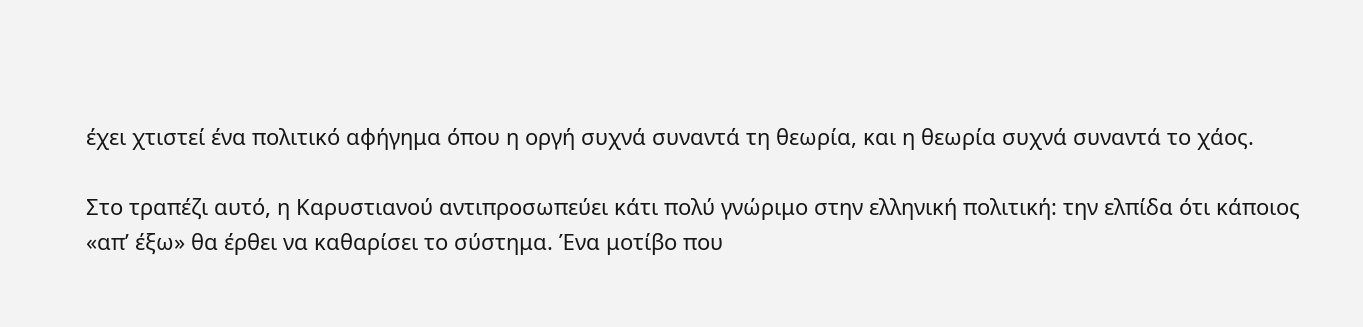έχει χτιστεί ένα πολιτικό αφήγημα όπου η οργή συχνά συναντά τη θεωρία, και η θεωρία συχνά συναντά το χάος.

Στο τραπέζι αυτό, η Καρυστιανού αντιπροσωπεύει κάτι πολύ γνώριμο στην ελληνική πολιτική: την ελπίδα ότι κάποιος «απ’ έξω» θα έρθει να καθαρίσει το σύστημα. Ένα μοτίβο που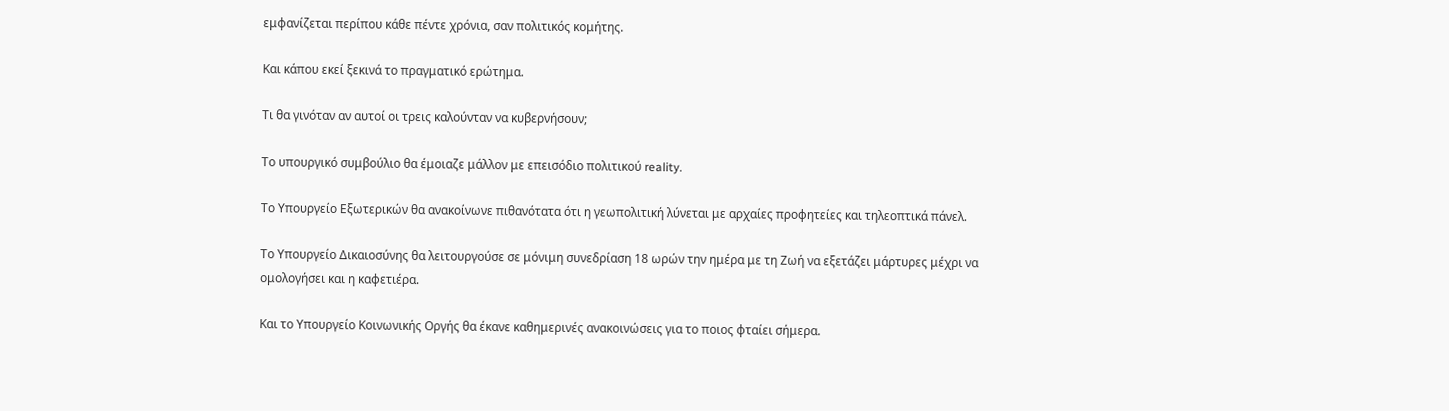εμφανίζεται περίπου κάθε πέντε χρόνια, σαν πολιτικός κομήτης.

Και κάπου εκεί ξεκινά το πραγματικό ερώτημα.

Τι θα γινόταν αν αυτοί οι τρεις καλούνταν να κυβερνήσουν;

Το υπουργικό συμβούλιο θα έμοιαζε μάλλον με επεισόδιο πολιτικού reality.

Το Υπουργείο Εξωτερικών θα ανακοίνωνε πιθανότατα ότι η γεωπολιτική λύνεται με αρχαίες προφητείες και τηλεοπτικά πάνελ.

Το Υπουργείο Δικαιοσύνης θα λειτουργούσε σε μόνιμη συνεδρίαση 18 ωρών την ημέρα με τη Ζωή να εξετάζει μάρτυρες μέχρι να ομολογήσει και η καφετιέρα.

Και το Υπουργείο Κοινωνικής Οργής θα έκανε καθημερινές ανακοινώσεις για το ποιος φταίει σήμερα.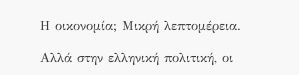Η οικονομία; Μικρή λεπτομέρεια.

Αλλά στην ελληνική πολιτική, οι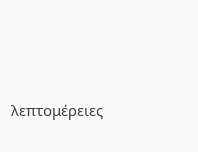λεπτομέρειες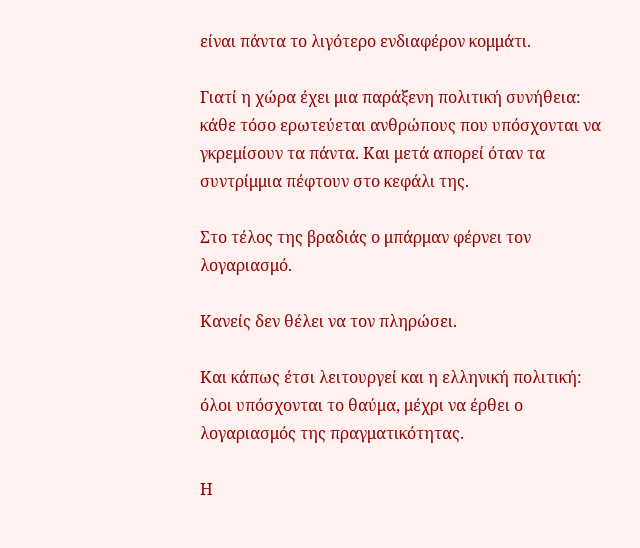είναι πάντα το λιγότερο ενδιαφέρον κομμάτι.

Γιατί η χώρα έχει μια παράξενη πολιτική συνήθεια: κάθε τόσο ερωτεύεται ανθρώπους που υπόσχονται να γκρεμίσουν τα πάντα. Και μετά απορεί όταν τα συντρίμμια πέφτουν στο κεφάλι της.

Στο τέλος της βραδιάς ο μπάρμαν φέρνει τον λογαριασμό.

Κανείς δεν θέλει να τον πληρώσει.

Και κάπως έτσι λειτουργεί και η ελληνική πολιτική: όλοι υπόσχονται το θαύμα, μέχρι να έρθει ο λογαριασμός της πραγματικότητας.

Η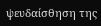ψευδαίσθηση της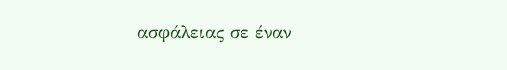ασφάλειας σε έναν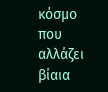κόσμο που αλλάζει βίαια